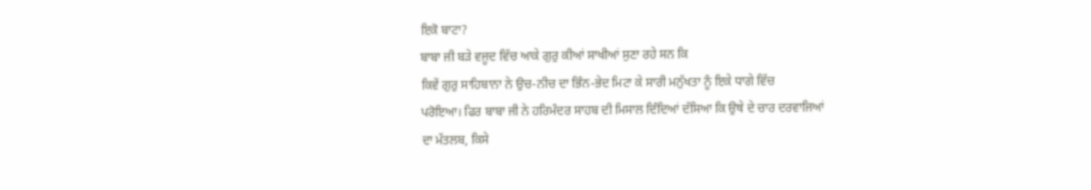ਇਕੋ ਬਾਟਾ?
ਬਾਬਾ ਜੀ ਬੜੇ ਵਜੂਦ ਵਿੱਚ ਆਕੇ ਗੁਰੁ ਕੀਆਂ ਸਾਖੀਆਂ ਸੁਣਾ ਰਹੇ ਸਨ ਕਿ
ਕਿਵੇਂ ਗੁਰੁ ਸਾਹਿਬਾਨਾ ਨੇ ਉਚ-ਨੀਚ ਦਾ ਭਿੰਨ-ਭੇਦ ਮਿਟਾ ਕੇ ਸਾਰੀ ਮਨੁੱਖਤਾ ਨੂੰ ਇਕੇ ਧਾਗੇ ਵਿੱਚ
ਪਰੋਇਆ। ਫਿਰ ਬਾਬਾ ਜੀ ਨੇ ਹਰਿਮੰਦਰ ਸਾਹਬ ਦੀ ਮਿਸਾਲ ਦਿੰਦਿਆਂ ਦੱਸਿਆ ਕਿ ਉਥੇ ਦੇ ਚਾਰ ਦਰਵਾਜਿਆਂ
ਦਾ ਮੱਤਲਬ, ਕਿਸੇ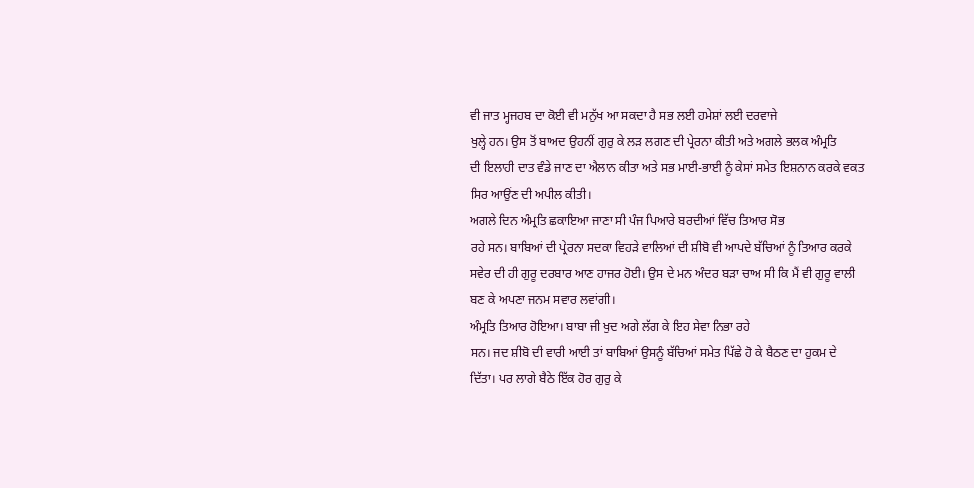ਵੀ ਜਾਤ ਮ੍ਹਜਹਬ ਦਾ ਕੋਈ ਵੀ ਮਨੁੱਖ ਆ ਸਕਦਾ ਹੈ ਸਭ ਲਈ ਹਮੇਸ਼ਾਂ ਲਈ ਦਰਵਾਜੇ
ਖੁਲ੍ਹੇ ਹਨ। ਉਸ ਤੋਂ ਬਾਅਦ ਉਹਨੀਂ ਗੁਰੁ ਕੇ ਲੜ ਲਗਣ ਦੀ ਪ੍ਰੇਰਨਾ ਕੀਤੀ ਅਤੇ ਅਗਲੇ ਭਲਕ ਅੰਮ੍ਰਤਿ
ਦੀ ਇਲਾਹੀ ਦਾਤ ਵੰਡੇ ਜਾਣ ਦਾ ਐਲਾਨ ਕੀਤਾ ਅਤੇ ਸਭ ਮਾਈ-ਭਾਈ ਨੂੰ ਕੇਸਾਂ ਸਮੇਤ ਇਸ਼ਨਾਨ ਕਰਕੇ ਵਕਤ
ਸਿਰ ਆਉਂਣ ਦੀ ਅਪੀਲ ਕੀਤੀ।
ਅਗਲੇ ਦਿਨ ਅੰਮ੍ਰਤਿ ਛਕਾਇਆ ਜਾਣਾ ਸੀ ਪੰਜ ਪਿਆਰੇ ਬਰਦੀਆਂ ਵਿੱਚ ਤਿਆਰ ਸੋਭ
ਰਹੇ ਸਨ। ਬਾਬਿਆਂ ਦੀ ਪ੍ਰੇਰਨਾ ਸਦਕਾ ਵਿਹੜੇ ਵਾਲਿਆਂ ਦੀ ਸ਼ੀਬੋ ਵੀ ਆਪਦੇ ਬੱਚਿਆਂ ਨੂੰ ਤਿਆਰ ਕਰਕੇ
ਸਵੇਰ ਦੀ ਹੀ ਗੁਰੂ ਦਰਬਾਰ ਆਣ ਹਾਜਰ ਹੋਈ। ਉਸ ਦੇ ਮਨ ਅੰਦਰ ਬੜਾ ਚਾਅ ਸੀ ਕਿ ਮੈਂ ਵੀ ਗੁਰੂ ਵਾਲੀ
ਬਣ ਕੇ ਅਪਣਾ ਜਨਮ ਸਵਾਰ ਲਵਾਂਗੀ।
ਅੰਮ੍ਰਤਿ ਤਿਆਰ ਹੋਇਆ। ਬਾਬਾ ਜੀ ਖੁਦ ਅਗੇ ਲੱਗ ਕੇ ਇਹ ਸੇਵਾ ਨਿਭਾ ਰਹੇ
ਸਨ। ਜਦ ਸ਼ੀਬੋ ਦੀ ਵਾਰੀ ਆਈ ਤਾਂ ਬਾਬਿਆਂ ਉਸਨੂੰ ਬੱਚਿਆਂ ਸਮੇਤ ਪਿੱਛੇ ਹੋ ਕੇ ਬੈਠਣ ਦਾ ਹੁਕਮ ਦੇ
ਦਿੱਤਾ। ਪਰ ਲਾਗੇ ਬੈਠੇ ਇੱਕ ਹੋਰ ਗੁਰੁ ਕੇ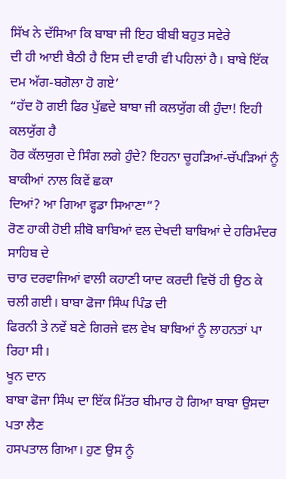ਸਿੱਖ ਨੇ ਦੱਸਿਆ ਕਿ ਬਾਬਾ ਜੀ ਇਹ ਬੀਬੀ ਬਹੁਤ ਸਵੇਰੇ
ਦੀ ਹੀ ਆਈ ਬੈਠੀ ਹੈ ਇਸ ਦੀ ਵਾਰੀ ਵੀ ਪਹਿਲਾਂ ਹੈ। ਬਾਬੇ ਇੱਕ ਦਮ ਅੱਗ-ਬਗੋਲਾ ਹੋ ਗਏ’
“ਹੱਦ ਹੋ ਗਈ ਫਿਰ ਪੁੱਛਦੇ ਬਾਬਾ ਜੀ ਕਲਯੁੱਗ ਕੀ ਹੁੰਦਾ! ਇਹੀ ਕਲਯੁੱਗ ਹੈ
ਹੋਰ ਕੱਲਯੁਗ ਦੇ ਸਿੰਗ ਲਗੇ ਹੁੰਦੇ? ਇਹਨਾ ਚੂਹੜਿਆਂ-ਚੱਪੜਿਆਂ ਨੂੰ ਬਾਕੀਆਂ ਨਾਲ ਕਿਵੇਂ ਛਕਾ
ਦਿਆਂ? ਆ ਗਿਆ ਵ੍ਹਡਾ ਸਿਆਣਾ”?
ਰੋਣ ਹਾਕੀ ਹੋਈ ਸ਼ੀਬੋ ਬਾਬਿਆਂ ਵਲ ਦੇਖਦੀ ਬਾਬਿਆਂ ਦੇ ਹਰਿਮੰਦਰ ਸਾਹਿਬ ਦੇ
ਚਾਰ ਦਰਵਾਜਿਆਂ ਵਾਲੀ ਕਹਾਣੀ ਯਾਦ ਕਰਦੀ ਵਿਚੋਂ ਹੀ ਉਠ ਕੇ ਚਲੀ ਗਈ। ਬਾਬਾ ਫੋਜਾ ਸਿੰਘ ਪਿੰਡ ਦੀ
ਫਿਰਨੀ ਤੇ ਨਵੇਂ ਬਣੇ ਗਿਰਜੇ ਵਲ ਵੇਖ ਬਾਬਿਆਂ ਨੂੰ ਲਾਹਨਤਾਂ ਪਾ ਰਿਹਾ ਸੀ।
ਖੂਨ ਦਾਨ
ਬਾਬਾ ਫੋਜਾ ਸਿੰਘ ਦਾ ਇੱਕ ਮਿੱਤਰ ਬੀਮਾਰ ਹੋ ਗਿਆ ਬਾਬਾ ਉਸਦਾ ਪਤਾ ਲੈਣ
ਹਸਪਤਾਲ ਗਿਆ। ਹੁਣ ਉਸ ਨੂੰ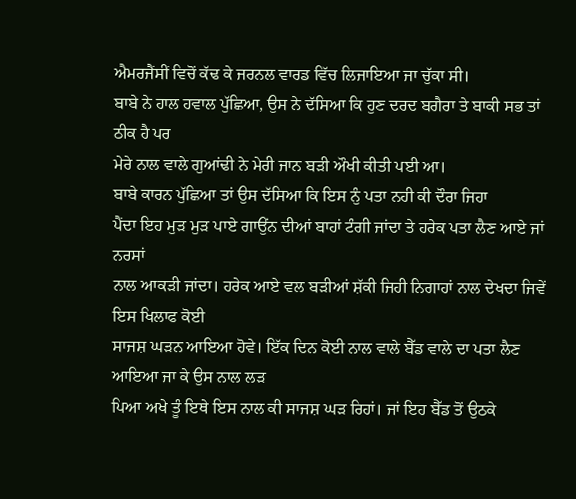ਐਮਰਜੈਂਸੀਂ ਵਿਚੋਂ ਕੱਢ ਕੇ ਜਰਨਲ ਵਾਰਡ ਵਿੱਚ ਲਿਜਾਇਆ ਜਾ ਚੁੱਕਾ ਸੀ।
ਬਾਬੇ ਨੇ ਹਾਲ ਹਵਾਲ ਪੁੱਛਿਆ, ਉਸ ਨੇ ਦੱਸਿਆ ਕਿ ਹੁਣ ਦਰਦ ਬਗੈਰਾ ਤੇ ਬਾਕੀ ਸਭ ਤਾਂ ਠੀਕ ਹੈ ਪਰ
ਮੇਰੇ ਨਾਲ ਵਾਲੇ ਗੁਆਂਢੀ ਨੇ ਮੇਰੀ ਜਾਨ ਬੜੀ ਔਖੀ ਕੀਤੀ ਪਈ ਆ।
ਬਾਬੇ ਕਾਰਨ ਪੁੱਛਿਆ ਤਾਂ ਉਸ ਦੱਸਿਆ ਕਿ ਇਸ ਨੁੰ ਪਤਾ ਨਹੀ ਕੀ ਦੌਰਾ ਜਿਹਾ
ਪੈਂਦਾ ਇਹ ਮੁੜ ਮੁੜ ਪਾਏ ਗਾਉਂਨ ਦੀਆਂ ਬਾਹਾਂ ਟੰਗੀ ਜਾਂਦਾ ਤੇ ਹਰੇਕ ਪਤਾ ਲੈਣ ਆਏ ਜਾਂ ਨਰਸਾਂ
ਨਾਲ ਆਕੜੀ ਜਾਂਦਾ। ਹਰੇਕ ਆਏ ਵਲ ਬੜੀਆਂ ਸ਼ੱਕੀ ਜਿਹੀ ਨਿਗਾਹਾਂ ਨਾਲ ਦੇਖਦਾ ਜਿਵੇਂ ਇਸ ਖਿਲਾਫ ਕੋਈ
ਸਾਜਸ਼ ਘੜਨ ਆਇਆ ਹੋਵੇ। ਇੱਕ ਦਿਨ ਕੋਈ ਨਾਲ ਵਾਲੇ ਬੈੱਡ ਵਾਲੇ ਦਾ ਪਤਾ ਲੈਣ ਆਇਆ ਜਾ ਕੇ ਉਸ ਨਾਲ ਲੜ
ਪਿਆ ਅਖੇ ਤੂੰ ਇਥੇ ਇਸ ਨਾਲ ਕੀ ਸਾਜਸ਼ ਘੜ ਰਿਹਾਂ। ਜਾਂ ਇਹ ਬੈੱਡ ਤੋਂ ਉਠਕੇ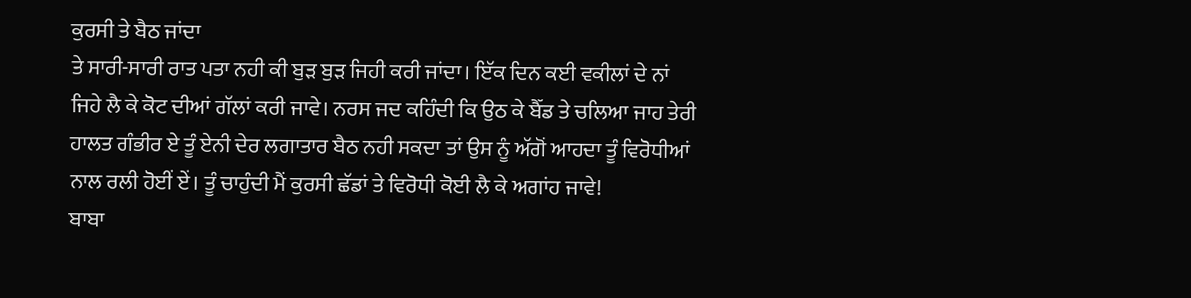ਕੁਰਸੀ ਤੇ ਬੈਠ ਜਾਂਦਾ
ਤੇ ਸਾਰੀ-ਸਾਰੀ ਰਾਤ ਪਤਾ ਨਹੀ ਕੀ ਬੁੜ ਬੁੜ ਜਿਹੀ ਕਰੀ ਜਾਂਦਾ। ਇੱਕ ਦਿਨ ਕਈ ਵਕੀਲਾਂ ਦੇ ਨਾਂ
ਜਿਹੇ ਲੈ ਕੇ ਕੋਟ ਦੀਆਂ ਗੱਲਾਂ ਕਰੀ ਜਾਵੇ। ਨਰਸ ਜਦ ਕਹਿੰਦੀ ਕਿ ਉਠ ਕੇ ਬੈੱਡ ਤੇ ਚਲਿਆ ਜਾਹ ਤੇਰੀ
ਹਾਲਤ ਗੰਭੀਰ ਏ ਤੂੰ ਏਨੀ ਦੇਰ ਲਗਾਤਾਰ ਬੈਠ ਨਹੀ ਸਕਦਾ ਤਾਂ ਉਸ ਨੂੰ ਅੱਗੋਂ ਆਹਦਾ ਤੂੰ ਵਿਰੋਧੀਆਂ
ਨਾਲ ਰਲੀ ਹੋਈਂ ਏਂ। ਤੂੰ ਚਾਹੁੰਦੀ ਮੈਂ ਕੁਰਸੀ ਛੱਡਾਂ ਤੇ ਵਿਰੋਧੀ ਕੋਈ ਲੈ ਕੇ ਅਗਾਂਹ ਜਾਵੇ!
ਬਾਬਾ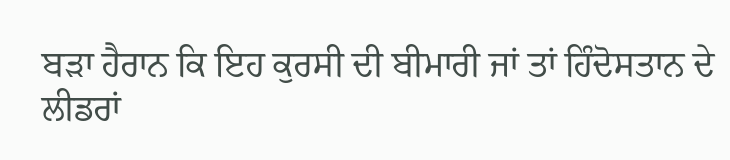ਬੜਾ ਹੈਰਾਨ ਕਿ ਇਹ ਕੁਰਸੀ ਦੀ ਬੀਮਾਰੀ ਜਾਂ ਤਾਂ ਹਿੰਦੋਸਤਾਨ ਦੇ
ਲੀਡਰਾਂ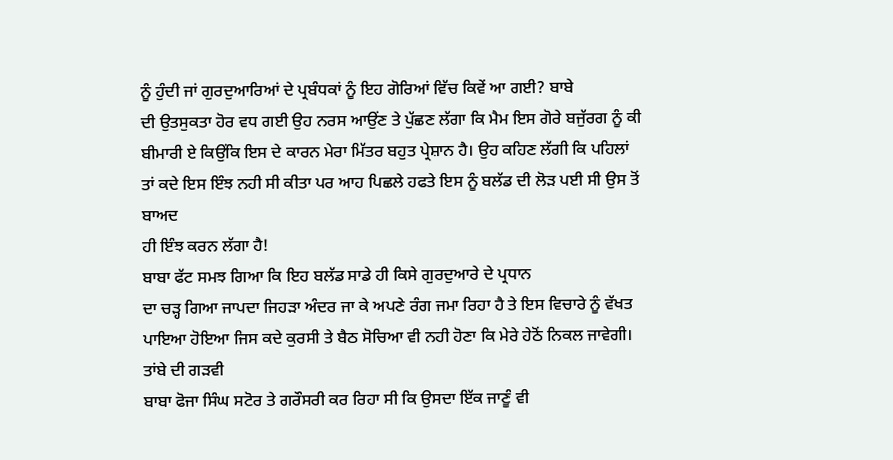ਨੂੰ ਹੁੰਦੀ ਜਾਂ ਗੁਰਦੁਆਰਿਆਂ ਦੇ ਪ੍ਰਬੰਧਕਾਂ ਨੂੰ ਇਹ ਗੋਰਿਆਂ ਵਿੱਚ ਕਿਵੇਂ ਆ ਗਈ? ਬਾਬੇ
ਦੀ ਉਤਸੁਕਤਾ ਹੋਰ ਵਧ ਗਈ ਉਹ ਨਰਸ ਆਉਂਣ ਤੇ ਪੁੱਛਣ ਲੱਗਾ ਕਿ ਮੈਮ ਇਸ ਗੋਰੇ ਬਜੁੱਰਗ ਨੂੰ ਕੀ
ਬੀਮਾਰੀ ਏ ਕਿਉਂਕਿ ਇਸ ਦੇ ਕਾਰਨ ਮੇਰਾ ਮਿੱਤਰ ਬਹੁਤ ਪ੍ਰੇਸ਼ਾਨ ਹੈ। ਉਹ ਕਹਿਣ ਲੱਗੀ ਕਿ ਪਹਿਲਾਂ
ਤਾਂ ਕਦੇ ਇਸ ਇੰਝ ਨਹੀ ਸੀ ਕੀਤਾ ਪਰ ਆਹ ਪਿਛਲੇ ਹਫਤੇ ਇਸ ਨੂੰ ਬਲੱਡ ਦੀ ਲੋੜ ਪਈ ਸੀ ਉਸ ਤੋਂ ਬਾਅਦ
ਹੀ ਇੰਝ ਕਰਨ ਲੱਗਾ ਹੈ!
ਬਾਬਾ ਫੱਟ ਸਮਝ ਗਿਆ ਕਿ ਇਹ ਬਲੱਡ ਸਾਡੇ ਹੀ ਕਿਸੇ ਗੁਰਦੁਆਰੇ ਦੇ ਪ੍ਰਧਾਨ
ਦਾ ਚੜ੍ਹ ਗਿਆ ਜਾਪਦਾ ਜਿਹੜਾ ਅੰਦਰ ਜਾ ਕੇ ਅਪਣੇ ਰੰਗ ਜਮਾ ਰਿਹਾ ਹੈ ਤੇ ਇਸ ਵਿਚਾਰੇ ਨੂੰ ਵੱਖਤ
ਪਾਇਆ ਹੋਇਆ ਜਿਸ ਕਦੇ ਕੁਰਸੀ ਤੇ ਬੈਠ ਸੋਚਿਆ ਵੀ ਨਹੀ ਹੋਣਾ ਕਿ ਮੇਰੇ ਹੇਠੋਂ ਨਿਕਲ ਜਾਵੇਗੀ।
ਤਾਂਬੇ ਦੀ ਗੜਵੀ
ਬਾਬਾ ਫੋਜਾ ਸਿੰਘ ਸਟੋਰ ਤੇ ਗਰੌਸਰੀ ਕਰ ਰਿਹਾ ਸੀ ਕਿ ਉਸਦਾ ਇੱਕ ਜਾਣੂੰ ਵੀ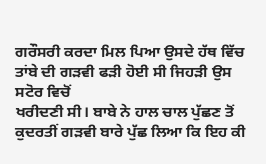ਗਰੌਸਰੀ ਕਰਦਾ ਮਿਲ ਪਿਆ ਉਸਦੇ ਹੱਥ ਵਿੱਚ ਤਾਂਬੇ ਦੀ ਗੜਵੀ ਫੜੀ ਹੋਈ ਸੀ ਜਿਹੜੀ ਉਸ ਸਟੋਰ ਵਿਚੋਂ
ਖਰੀਦਣੀ ਸੀ। ਬਾਬੇ ਨੇ ਹਾਲ ਚਾਲ ਪੁੱਛਣ ਤੋਂ ਕੁਦਰਤੀਂ ਗੜਵੀ ਬਾਰੇ ਪੁੱਛ ਲਿਆ ਕਿ ਇਹ ਕੀ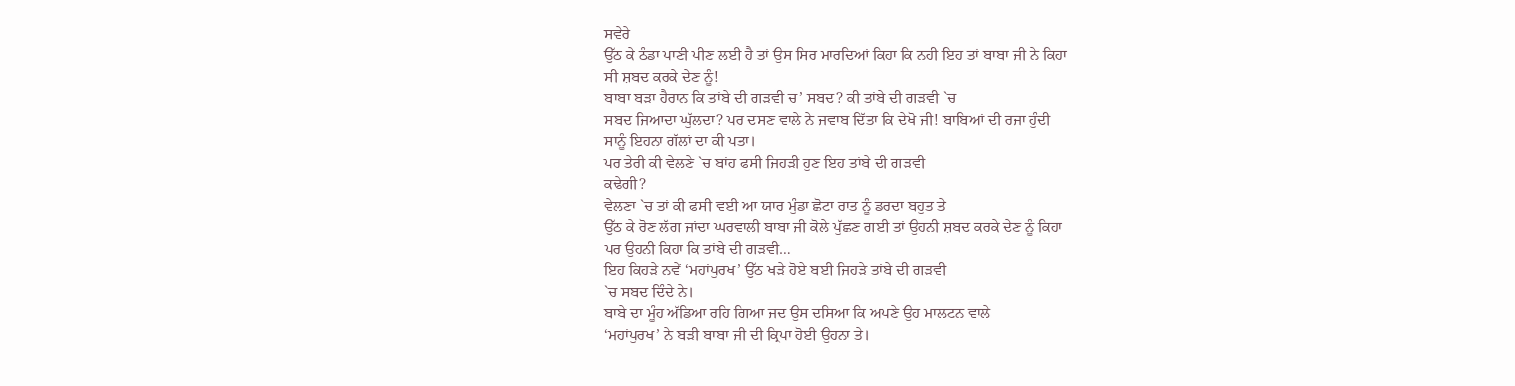ਸਵੇਰੇ
ਉੱਠ ਕੇ ਠੰਡਾ ਪਾਣੀ ਪੀਣ ਲਈ ਹੈ ਤਾਂ ਉਸ ਸਿਰ ਮਾਰਦਿਆਂ ਕਿਹਾ ਕਿ ਨਹੀ ਇਹ ਤਾਂ ਬਾਬਾ ਜੀ ਨੇ ਕਿਹਾ
ਸੀ ਸ਼ਬਦ ਕਰਕੇ ਦੇਣ ਨੂੰ!
ਬਾਬਾ ਬੜਾ ਹੈਰਾਨ ਕਿ ਤਾਂਬੇ ਦੀ ਗੜਵੀ ਚ’ ਸਬਦ? ਕੀ ਤਾਂਬੇ ਦੀ ਗੜਵੀ `ਚ
ਸਬਦ ਜਿਆਦਾ ਘੁੱਲਦਾ? ਪਰ ਦਸਣ ਵਾਲੇ ਨੇ ਜਵਾਬ ਦਿੱਤਾ ਕਿ ਦੇਖੋ ਜੀ! ਬਾਬਿਆਂ ਦੀ ਰਜਾ ਹੁੰਦੀ
ਸਾਨੂੰ ਇਹਨਾ ਗੱਲਾਂ ਦਾ ਕੀ ਪਤਾ।
ਪਰ ਤੇਰੀ ਕੀ ਵੇਲਣੇ `ਚ ਬਾਂਹ ਫਸੀ ਜਿਹੜੀ ਹੁਣ ਇਹ ਤਾਂਬੇ ਦੀ ਗੜਵੀ
ਕਢੇਗੀ?
ਵੇਲਣਾ `ਚ ਤਾਂ ਕੀ ਫਸੀ ਵਈ ਆ ਯਾਰ ਮੁੰਡਾ ਛੋਟਾ ਰਾਤ ਨੂੰ ਡਰਦਾ ਬਹੁਤ ਤੇ
ਉੱਠ ਕੇ ਰੋਣ ਲੱਗ ਜਾਂਦਾ ਘਰਵਾਲੀ ਬਾਬਾ ਜੀ ਕੋਲੇ ਪੁੱਛਣ ਗਈ ਤਾਂ ਉਹਨੀ ਸ਼ਬਦ ਕਰਕੇ ਦੇਣ ਨੂੰ ਕਿਹਾ
ਪਰ ਉਹਨੀ ਕਿਹਾ ਕਿ ਤਾਂਬੇ ਦੀ ਗੜਵੀ…
ਇਹ ਕਿਹੜੇ ਨਵੇਂ ‘ਮਹਾਂਪੁਰਖ’ ਉੱਠ ਖੜੇ ਹੋਏ ਬਈ ਜਿਹੜੇ ਤਾਂਬੇ ਦੀ ਗੜਵੀ
`ਚ ਸਬਦ ਦਿੰਦੇ ਨੇ।
ਬਾਬੇ ਦਾ ਮੂੰਹ ਅੱਡਿਆ ਰਹਿ ਗਿਆ ਜਦ ਉਸ ਦਸਿਆ ਕਿ ਅਪਣੇ ਉਹ ਮਾਲਟਨ ਵਾਲੇ
‘ਮਹਾਂਪੁਰਖ’ ਨੇ ਬੜੀ ਬਾਬਾ ਜੀ ਦੀ ਕ੍ਰਿਪਾ ਹੋਈ ਉਹਨਾ ਤੇ।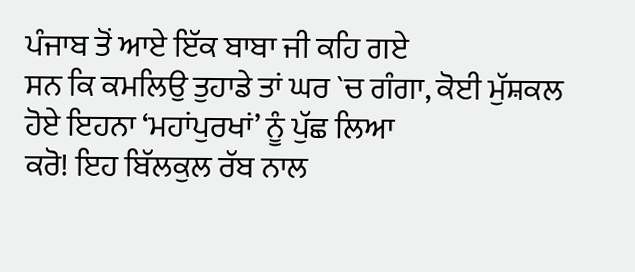ਪੰਜਾਬ ਤੋਂ ਆਏ ਇੱਕ ਬਾਬਾ ਜੀ ਕਹਿ ਗਏ
ਸਨ ਕਿ ਕਮਲਿਉ ਤੁਹਾਡੇ ਤਾਂ ਘਰ `ਚ ਗੰਗਾ, ਕੋਈ ਮੁੱਸ਼ਕਲ ਹੋਏ ਇਹਨਾ ‘ਮਹਾਂਪੁਰਖਾਂ’ ਨੂੰ ਪੁੱਛ ਲਿਆ
ਕਰੋ! ਇਹ ਬਿੱਲਕੁਲ ਰੱਬ ਨਾਲ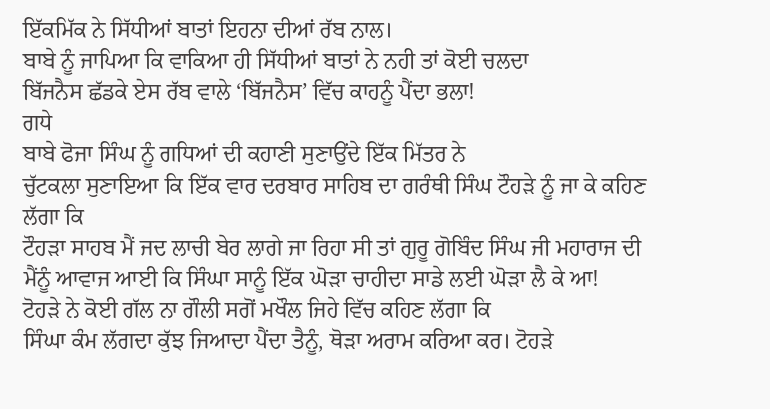ਇੱਕਮਿੱਕ ਨੇ ਸਿੱਧੀਆਂ ਬਾਤਾਂ ਇਹਨਾ ਦੀਆਂ ਰੱਬ ਨਾਲ।
ਬਾਬੇ ਨੂੰ ਜਾਪਿਆ ਕਿ ਵਾਕਿਆ ਹੀ ਸਿੱਧੀਆਂ ਬਾਤਾਂ ਨੇ ਨਹੀ ਤਾਂ ਕੋਈ ਚਲਦਾ
ਬਿੱਜਨੈਸ ਛੱਡਕੇ ਏਸ ਰੱਬ ਵਾਲੇ ‘ਬਿੱਜਨੈਸ’ ਵਿੱਚ ਕਾਹਨੂੰ ਪੈਂਦਾ ਭਲਾ!
ਗਧੇ
ਬਾਬੇ ਫੋਜਾ ਸਿੰਘ ਨੂੰ ਗਧਿਆਂ ਦੀ ਕਹਾਣੀ ਸੁਣਾਉਂਦੇ ਇੱਕ ਮਿੱਤਰ ਨੇ
ਚੁੱਟਕਲਾ ਸੁਣਾਇਆ ਕਿ ਇੱਕ ਵਾਰ ਦਰਬਾਰ ਸਾਹਿਬ ਦਾ ਗਰੰਥੀ ਸਿੰਘ ਟੌਹੜੇ ਨੂੰ ਜਾ ਕੇ ਕਹਿਣ ਲੱਗਾ ਕਿ
ਟੌਹੜਾ ਸਾਹਬ ਮੈਂ ਜਦ ਲਾਚੀ ਬੇਰ ਲਾਗੇ ਜਾ ਰਿਹਾ ਸੀ ਤਾਂ ਗੁਰੂ ਗੋਬਿੰਦ ਸਿੰਘ ਜੀ ਮਹਾਰਾਜ ਦੀ
ਮੈਂਨੂੰ ਆਵਾਜ ਆਈ ਕਿ ਸਿੰਘਾ ਸਾਨੂੰ ਇੱਕ ਘੋੜਾ ਚਾਹੀਦਾ ਸਾਡੇ ਲਈ ਘੋੜਾ ਲੈ ਕੇ ਆ!
ਟੋਹੜੇ ਨੇ ਕੋਈ ਗੱਲ ਨਾ ਗੌਲੀ ਸਗੋਂ ਮਖੌਲ ਜਿਹੇ ਵਿੱਚ ਕਹਿਣ ਲੱਗਾ ਕਿ
ਸਿੰਘਾ ਕੰਮ ਲੱਗਦਾ ਕੁੱਝ ਜਿਆਦਾ ਪੈਂਦਾ ਤੈਨੂੰ, ਥੋੜਾ ਅਰਾਮ ਕਰਿਆ ਕਰ। ਟੋਹੜੇ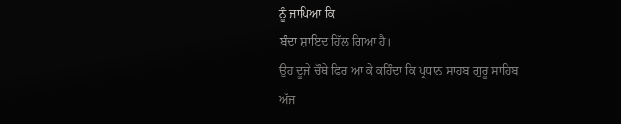ਨੂੰ ਜਾਪਿਆ ਕਿ
ਬੰਦਾ ਸ਼ਾਇਦ ਹਿੱਲ ਗਿਆ ਹੈ।
ਉਹ ਦੂਜੇ ਚੌਥੇ ਫਿਰ ਆ ਕੇ ਕਹਿੰਦਾ ਕਿ ਪ੍ਰਧਾਨ ਸਾਹਬ ਗੁਰੂ ਸਾਹਿਬ ਅੱਜ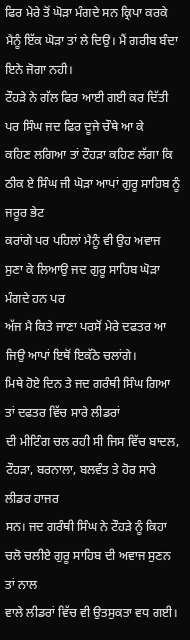ਫਿਰ ਮੇਰੇ ਤੋਂ ਘੋੜਾ ਮੰਗਦੇ ਸਨ ਕ੍ਰਿਪਾ ਕਰਕੇ ਮੈਨੂੰ ਇੱਕ ਘੋੜਾ ਤਾਂ ਲੇ ਦਿਉ। ਮੈਂ ਗਰੀਬ ਬੰਦਾ
ਇਨੇ ਜੋਗਾ ਨਹੀ।
ਟੌਹੜੇ ਨੇ ਗੱਲ ਫਿਰ ਆਈ ਗਈ ਕਰ ਦਿੱਤੀ ਪਰ ਸਿੰਘ ਜਦ ਫਿਰ ਦੂਜੇ ਚੌਥੇ ਆ ਕੇ
ਕਹਿਣ ਲਗਿਆ ਤਾਂ ਟੌਹੜਾ ਕਹਿਣ ਲੱਗਾ ਕਿ ਠੀਕ ਏ ਸਿੰਘ ਜੀ ਘੋੜਾ ਆਪਾਂ ਗੁਰੂ ਸਾਹਿਬ ਨੂੰ ਜਰੂਰ ਭੇਟ
ਕਰਾਂਗੇ ਪਰ ਪਹਿਲਾਂ ਮੈਨੂੰ ਵੀ ਉਹ ਅਵਾਜ ਸੁਣਾ ਕੇ ਲਿਆਉ ਜਦ ਗੁਰੂ ਸਾਹਿਬ ਘੋੜਾ ਮੰਗਦੇ ਹਨ ਪਰ
ਅੱਜ ਮੈ ਕਿਤੇ ਜਾਣਾ ਪਰਸੋਂ ਮੇਰੇ ਦਫਤਰ ਆ ਜਿਉ ਆਪਾਂ ਇਥੋਂ ਇਕੱਠੇ ਚਲਾਂਗੇ।
ਮਿਥੇ ਹੋਏ ਦਿਨ ਤੇ ਜਦ ਗਰੰਥੀ ਸਿੰਘ ਗਿਆ ਤਾਂ ਦਫਤਰ ਵਿੱਚ ਸਾਰੇ ਲੀਡਰਾਂ
ਦੀ ਮੀਟਿੰਗ ਚਲ ਰਹੀ ਸੀ ਜਿਸ ਵਿੱਚ ਬਾਦਲ, ਟੌਹੜਾ, ਬਰਨਾਲਾ, ਬਲਵੰਤ ਤੇ ਹੋਰ ਸਾਰੇ ਲੀਡਰ ਹਾਜਰ
ਸਨ। ਜਦ ਗਰੰਥੀ ਸਿੰਘ ਨੇ ਟੌਹੜੇ ਨੂੰ ਕਿਹਾ ਚਲੋ ਚਲੀਏ ਗੁਰੂ ਸਾਹਿਬ ਦੀ ਅਵਾਜ ਸੁਣਨ ਤਾਂ ਨਾਲ
ਵਾਲੇ ਲੀਡਰਾਂ ਵਿੱਚ ਵੀ ਉਤਸੁਕਤਾ ਵਧ ਗਈ।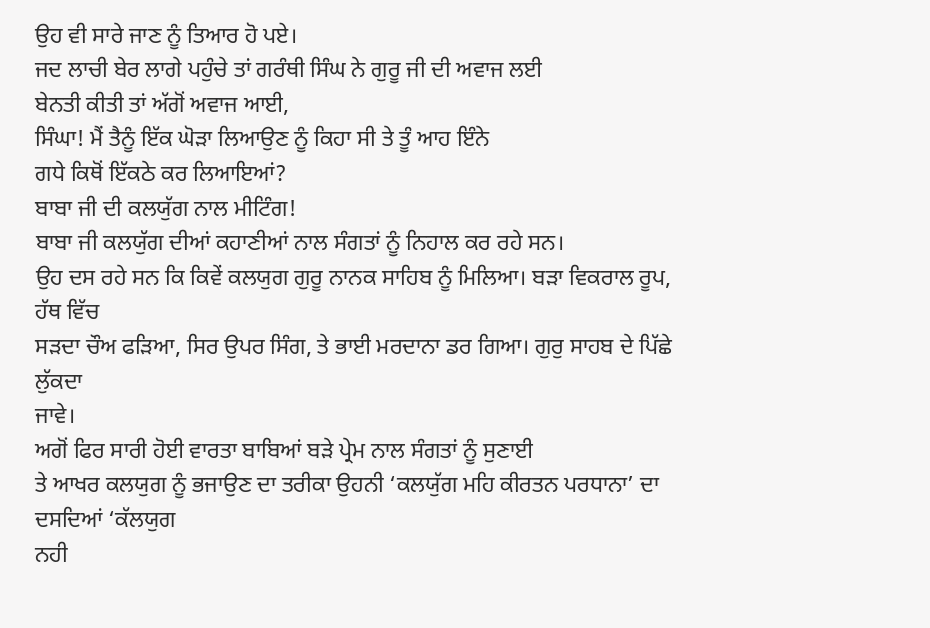ਉਹ ਵੀ ਸਾਰੇ ਜਾਣ ਨੂੰ ਤਿਆਰ ਹੋ ਪਏ।
ਜਦ ਲਾਚੀ ਬੇਰ ਲਾਗੇ ਪਹੁੰਚੇ ਤਾਂ ਗਰੰਥੀ ਸਿੰਘ ਨੇ ਗੁਰੂ ਜੀ ਦੀ ਅਵਾਜ ਲਈ
ਬੇਨਤੀ ਕੀਤੀ ਤਾਂ ਅੱਗੋਂ ਅਵਾਜ ਆਈ,
ਸਿੰਘਾ! ਮੈਂ ਤੈਨੂੰ ਇੱਕ ਘੋੜਾ ਲਿਆਉਣ ਨੂੰ ਕਿਹਾ ਸੀ ਤੇ ਤੂੰ ਆਹ ਇੰਨੇ
ਗਧੇ ਕਿਥੋਂ ਇੱਕਠੇ ਕਰ ਲਿਆਇਆਂ?
ਬਾਬਾ ਜੀ ਦੀ ਕਲਯੁੱਗ ਨਾਲ ਮੀਟਿੰਗ!
ਬਾਬਾ ਜੀ ਕਲਯੁੱਗ ਦੀਆਂ ਕਹਾਣੀਆਂ ਨਾਲ ਸੰਗਤਾਂ ਨੂੰ ਨਿਹਾਲ ਕਰ ਰਹੇ ਸਨ।
ਉਹ ਦਸ ਰਹੇ ਸਨ ਕਿ ਕਿਵੇਂ ਕਲਯੁਗ ਗੁਰੂ ਨਾਨਕ ਸਾਹਿਬ ਨੂੰ ਮਿਲਿਆ। ਬੜਾ ਵਿਕਰਾਲ ਰੂਪ, ਹੱਥ ਵਿੱਚ
ਸੜਦਾ ਚੌਅ ਫੜਿਆ, ਸਿਰ ਉਪਰ ਸਿੰਗ, ਤੇ ਭਾਈ ਮਰਦਾਨਾ ਡਰ ਗਿਆ। ਗੁਰੁ ਸਾਹਬ ਦੇ ਪਿੱਛੇ ਲੁੱਕਦਾ
ਜਾਵੇ।
ਅਗੋਂ ਫਿਰ ਸਾਰੀ ਹੋਈ ਵਾਰਤਾ ਬਾਬਿਆਂ ਬੜੇ ਪ੍ਰੇਮ ਨਾਲ ਸੰਗਤਾਂ ਨੂੰ ਸੁਣਾਈ
ਤੇ ਆਖਰ ਕਲਯੁਗ ਨੂੰ ਭਜਾਉਣ ਦਾ ਤਰੀਕਾ ਉਹਨੀ ‘ਕਲਯੁੱਗ ਮਹਿ ਕੀਰਤਨ ਪਰਧਾਨਾ’ ਦਾ ਦਸਦਿਆਂ ‘ਕੱਲਯੁਗ
ਨਹੀ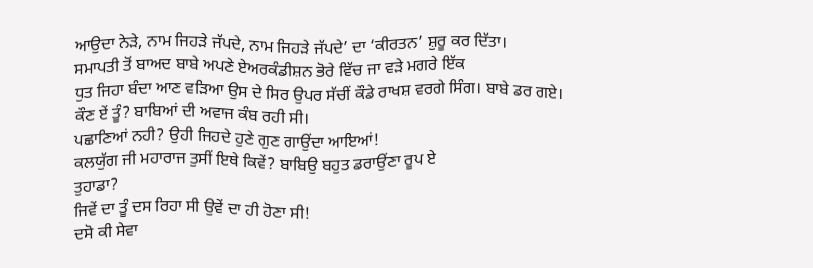ਆਉਦਾ ਨੇੜੇ, ਨਾਮ ਜਿਹੜੇ ਜੱਪਦੇ, ਨਾਮ ਜਿਹੜੇ ਜੱਪਦੇ’ ਦਾ ‘ਕੀਰਤਨ’ ਸ਼ੁਰੂ ਕਰ ਦਿੱਤਾ।
ਸਮਾਪਤੀ ਤੋਂ ਬਾਅਦ ਬਾਬੇ ਅਪਣੇ ਏਅਰਕੰਡੀਸ਼ਨ ਭੋਰੇ ਵਿੱਚ ਜਾ ਵੜੇ ਮਗਰੇ ਇੱਕ
ਧੁਤ ਜਿਹਾ ਬੰਦਾ ਆਣ ਵੜਿਆ ਉਸ ਦੇ ਸਿਰ ਉਪਰ ਸੱਚੀਂ ਕੌਡੇ ਰਾਖਸ਼ ਵਰਗੇ ਸਿੰਗ। ਬਾਬੇ ਡਰ ਗਏ।
ਕੌਣ ਏਂ ਤੂੰ? ਬਾਬਿਆਂ ਦੀ ਅਵਾਜ ਕੰਬ ਰਹੀ ਸੀ।
ਪਛਾਣਿਆਂ ਨਹੀ? ਉਹੀ ਜਿਹਦੇ ਹੁਣੇ ਗੁਣ ਗਾਉਂਦਾ ਆਇਆਂ!
ਕਲਯੁੱਗ ਜੀ ਮਹਾਰਾਜ ਤੁਸੀਂ ਇਥੇ ਕਿਵੇਂ? ਬਾਬਿਉ ਬਹੁਤ ਡਰਾਉਂਣਾ ਰੂਪ ਏ
ਤੁਹਾਡਾ?
ਜਿਵੇਂ ਦਾ ਤੂੰ ਦਸ ਰਿਹਾ ਸੀ ਉਵੇਂ ਦਾ ਹੀ ਹੋਣਾ ਸੀ!
ਦਸੋ ਕੀ ਸੇਵਾ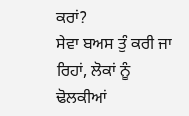ਕਰਾਂ?
ਸੇਵਾ ਬਅਸ ਤੁੰ ਕਰੀ ਜਾ ਰਿਹਾਂ, ਲੋਕਾਂ ਨੂੰ ਢੋਲਕੀਆਂ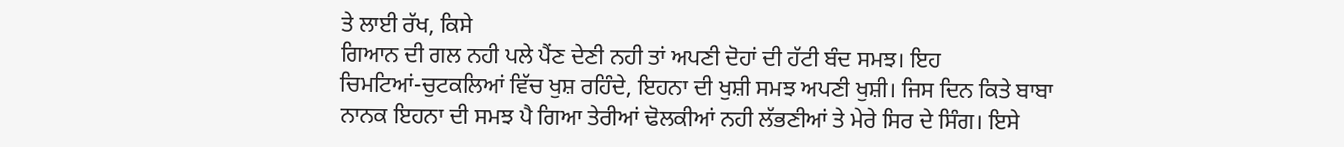ਤੇ ਲਾਈ ਰੱਖ, ਕਿਸੇ
ਗਿਆਨ ਦੀ ਗਲ ਨਹੀ ਪਲੇ ਪੈਂਣ ਦੇਣੀ ਨਹੀ ਤਾਂ ਅਪਣੀ ਦੋਹਾਂ ਦੀ ਹੱਟੀ ਬੰਦ ਸਮਝ। ਇਹ
ਚਿਮਟਿਆਂ-ਚੁਟਕਲਿਆਂ ਵਿੱਚ ਖੁਸ਼ ਰਹਿੰਦੇ, ਇਹਨਾ ਦੀ ਖੁਸ਼ੀ ਸਮਝ ਅਪਣੀ ਖੁਸ਼ੀ। ਜਿਸ ਦਿਨ ਕਿਤੇ ਬਾਬਾ
ਨਾਨਕ ਇਹਨਾ ਦੀ ਸਮਝ ਪੈ ਗਿਆ ਤੇਰੀਆਂ ਢੋਲਕੀਆਂ ਨਹੀ ਲੱਭਣੀਆਂ ਤੇ ਮੇਰੇ ਸਿਰ ਦੇ ਸਿੰਗ। ਇਸੇ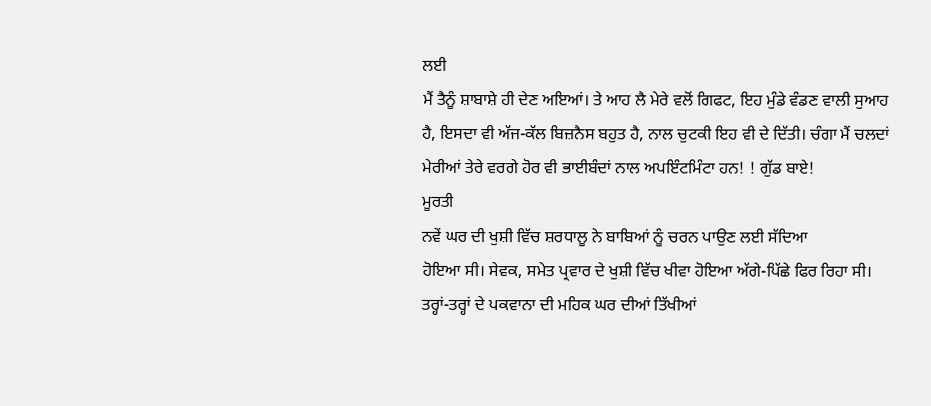ਲਈ
ਮੈਂ ਤੈਨੂੰ ਸ਼ਾਬਾਸ਼ੇ ਹੀ ਦੇਣ ਅਇਆਂ। ਤੇ ਆਹ ਲੈ ਮੇਰੇ ਵਲੋਂ ਗਿਫਟ, ਇਹ ਮੁੰਡੇ ਵੰਡਣ ਵਾਲੀ ਸੁਆਹ
ਹੈ, ਇਸਦਾ ਵੀ ਅੱਜ-ਕੱਲ ਬਿਜ਼ਨੈਸ ਬਹੁਤ ਹੈ, ਨਾਲ ਚੁਟਕੀ ਇਹ ਵੀ ਦੇ ਦਿੱਤੀ। ਚੰਗਾ ਮੈਂ ਚਲਦਾਂ
ਮੇਰੀਆਂ ਤੇਰੇ ਵਰਗੇ ਹੋਰ ਵੀ ਭਾਈਬੰਦਾਂ ਨਾਲ ਅਪਇੰਟਮਿੰਟਾ ਹਨ! ! ਗੁੱਡ ਬਾਏ!
ਮੂਰਤੀ
ਨਵੇਂ ਘਰ ਦੀ ਖੁਸ਼ੀ ਵਿੱਚ ਸ਼ਰਧਾਲੂ ਨੇ ਬਾਬਿਆਂ ਨੂੰ ਚਰਨ ਪਾਉਣ ਲਈ ਸੱਦਿਆ
ਹੋਇਆ ਸੀ। ਸੇਵਕ, ਸਮੇਤ ਪ੍ਰਵਾਰ ਦੇ ਖੁਸ਼ੀ ਵਿੱਚ ਖੀਵਾ ਹੋਇਆ ਅੱਗੇ-ਪਿੱਛੇ ਫਿਰ ਰਿਹਾ ਸੀ।
ਤਰ੍ਹਾਂ-ਤਰ੍ਹਾਂ ਦੇ ਪਕਵਾਨਾ ਦੀ ਮਹਿਕ ਘਰ ਦੀਆਂ ਤਿੱਖੀਆਂ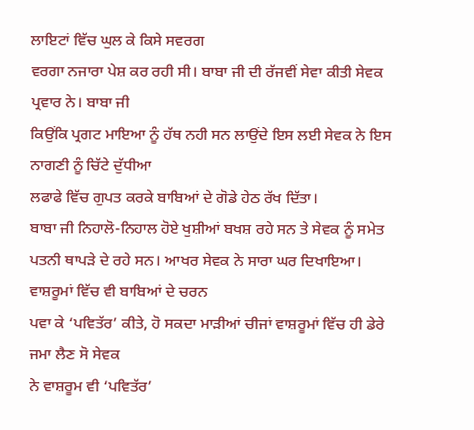ਲਾਇਟਾਂ ਵਿੱਚ ਘੁਲ ਕੇ ਕਿਸੇ ਸਵਰਗ
ਵਰਗਾ ਨਜਾਰਾ ਪੇਸ਼ ਕਰ ਰਹੀ ਸੀ। ਬਾਬਾ ਜੀ ਦੀ ਰੱਜਵੀਂ ਸੇਵਾ ਕੀਤੀ ਸੇਵਕ ਪ੍ਰਵਾਰ ਨੇ। ਬਾਬਾ ਜੀ
ਕਿਉਂਕਿ ਪ੍ਰਗਟ ਮਾਇਆ ਨੂੰ ਹੱਥ ਨਹੀ ਸਨ ਲਾਉਂਦੇ ਇਸ ਲਈ ਸੇਵਕ ਨੇ ਇਸ ਨਾਗਣੀ ਨੂੰ ਚਿੱਟੇ ਦੁੱਧੀਆ
ਲਫਾਫੇ ਵਿੱਚ ਗੁਪਤ ਕਰਕੇ ਬਾਬਿਆਂ ਦੇ ਗੋਡੇ ਹੇਠ ਰੱਖ ਦਿੱਤਾ।
ਬਾਬਾ ਜੀ ਨਿਹਾਲੋ-ਨਿਹਾਲ ਹੋਏ ਖੁਸ਼ੀਆਂ ਬਖਸ਼ ਰਹੇ ਸਨ ਤੇ ਸੇਵਕ ਨੂੰ ਸਮੇਤ
ਪਤਨੀ ਥਾਪੜੇ ਦੇ ਰਹੇ ਸਨ। ਆਖਰ ਸੇਵਕ ਨੇ ਸਾਰਾ ਘਰ ਦਿਖਾਇਆ। ਵਾਸ਼ਰੂਮਾਂ ਵਿੱਚ ਵੀ ਬਾਬਿਆਂ ਦੇ ਚਰਨ
ਪਵਾ ਕੇ ‘ਪਵਿਤੱਰ’ ਕੀਤੇ, ਹੋ ਸਕਦਾ ਮਾੜੀਆਂ ਚੀਜਾਂ ਵਾਸ਼ਰੂਮਾਂ ਵਿੱਚ ਹੀ ਡੇਰੇ ਜਮਾ ਲੈਣ ਸੋ ਸੇਵਕ
ਨੇ ਵਾਸ਼ਰੂਮ ਵੀ ‘ਪਵਿਤੱਰ’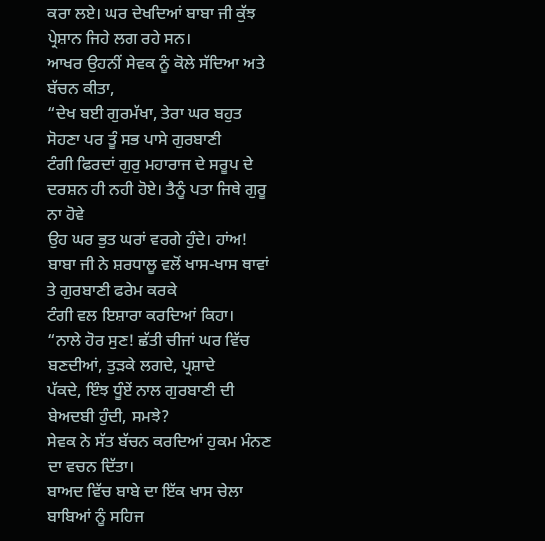ਕਰਾ ਲਏ। ਘਰ ਦੇਖਦਿਆਂ ਬਾਬਾ ਜੀ ਕੁੱਝ ਪ੍ਰੇਸ਼ਾਨ ਜਿਹੇ ਲਗ ਰਹੇ ਸਨ।
ਆਖਰ ਉਹਨੀਂ ਸੇਵਕ ਨੂੰ ਕੋਲੇ ਸੱਦਿਆ ਅਤੇ ਬੱਚਨ ਕੀਤਾ,
“ਦੇਖ ਬਈ ਗੁਰਮੱਖਾ, ਤੇਰਾ ਘਰ ਬਹੁਤ ਸੋਹਣਾ ਪਰ ਤੂੰ ਸਭ ਪਾਸੇ ਗੁਰਬਾਣੀ
ਟੰਗੀ ਫਿਰਦਾਂ ਗੁਰੁ ਮਹਾਰਾਜ ਦੇ ਸਰੂਪ ਦੇ ਦਰਸ਼ਨ ਹੀ ਨਹੀ ਹੋਏ। ਤੈਨੂੰ ਪਤਾ ਜਿਥੇ ਗੁਰੂ ਨਾ ਹੋਵੇ
ਉਹ ਘਰ ਭੁਤ ਘਰਾਂ ਵਰਗੇ ਹੁੰਦੇ। ਹਾਂਅ!
ਬਾਬਾ ਜੀ ਨੇ ਸ਼ਰਧਾਲੂ ਵਲੋਂ ਖਾਸ-ਖਾਸ ਥਾਵਾਂ ਤੇ ਗੁਰਬਾਣੀ ਫਰੇਮ ਕਰਕੇ
ਟੰਗੀ ਵਲ ਇਸ਼ਾਰਾ ਕਰਦਿਆਂ ਕਿਹਾ।
“ਨਾਲੇ ਹੋਰ ਸੁਣ! ਛੱਤੀ ਚੀਜਾਂ ਘਰ ਵਿੱਚ ਬਣਦੀਆਂ, ਤੁੜਕੇ ਲਗਦੇ, ਪ੍ਰਸ਼ਾਦੇ
ਪੱਕਦੇ, ਇੰਝ ਧੂੰਏਂ ਨਾਲ ਗੁਰਬਾਣੀ ਦੀ ਬੇਅਦਬੀ ਹੁੰਦੀ, ਸਮਝੇ?
ਸੇਵਕ ਨੇ ਸੱਤ ਬੱਚਨ ਕਰਦਿਆਂ ਹੁਕਮ ਮੰਨਣ ਦਾ ਵਚਨ ਦਿੱਤਾ।
ਬਾਅਦ ਵਿੱਚ ਬਾਬੇ ਦਾ ਇੱਕ ਖਾਸ ਚੇਲਾ ਬਾਬਿਆਂ ਨੂੰ ਸਹਿਜ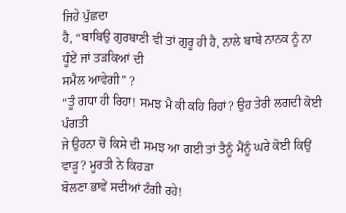ਜਿਹੇ ਪੁੱਛਦਾ
ਹੈ, “ਬਾਬਿਉ ਗੁਰਬਾਣੀ ਵੀ ਤਾਂ ਗੁਰੂ ਹੀ ਹੈ, ਨਾਲੇ ਬਾਬੇ ਨਾਨਕ ਨੂੰ ਨਾ ਧੂੰਏਂ ਜਾਂ ਤੜਕਿਆਂ ਦੀ
ਸਮੈਲ ਆਵੇਗੀ” ?
“ਤੂੰ ਗਧਾ ਹੀ ਰਿਹਾ! ਸਮਝ ਮੈ ਕੀ ਕਹਿ ਰਿਹਾਂ? ਉਹ ਤੇਰੀ ਲਗਦੀ ਕੋਈ ਪੰਗਤੀ
ਜੇ ਉਹਨਾ ਚੋਂ ਕਿਸੇ ਦੀ ਸਮਝ ਆ ਗਈ ਤਾਂ ਤੈਨੂੰ ਮੈਂਨੂੰ ਘਰੇ ਕੋਈ ਕਿਉਂ ਵਾੜੂ? ਮੂਰਤੀ ਨੇ ਕਿਹੜਾ
ਬੋਲਣਾ ਭਾਵੇਂ ਸਦੀਆਂ ਟੰਗੀ ਰਹੇ!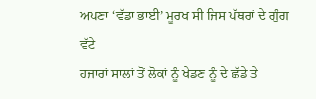ਅਪਣਾ ‘ਵੱਡਾ ਭਾਈ’ ਮੂਰਖ ਸੀ ਜਿਸ ਪੱਥਰਾਂ ਦੇ ਗੁੰਗ ਵੱਟੇ
ਹਜਾਰਾਂ ਸਾਲਾਂ ਤੋਂ ਲੋਕਾਂ ਨੂੰ ਖੇਡਣ ਨੂੰ ਦੇ ਛੱਡੇ ਤੇ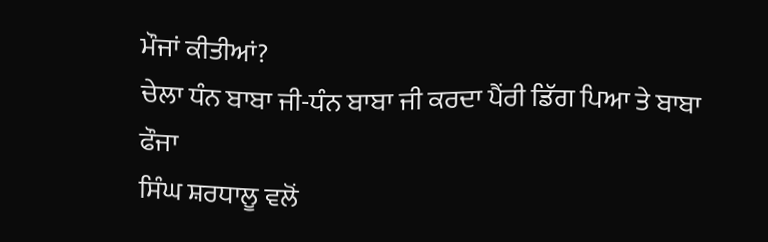ਮੌਜਾਂ ਕੀਤੀਆਂ?
ਚੇਲਾ ਧੰਨ ਬਾਬਾ ਜੀ-ਧੰਨ ਬਾਬਾ ਜੀ ਕਰਦਾ ਪੈਂਰੀ ਡਿੱਗ ਪਿਆ ਤੇ ਬਾਬਾ ਫੌਜਾ
ਸਿੰਘ ਸ਼ਰਧਾਲੂ ਵਲੋਂ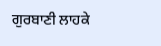ਗੁਰਬਾਣੀ ਲਾਹਕੇ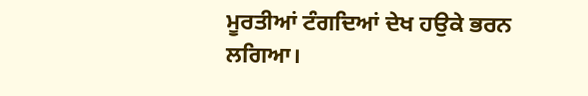ਮੂਰਤੀਆਂ ਟੰਗਦਿਆਂ ਦੇਖ ਹਉਕੇ ਭਰਨ ਲਗਿਆ।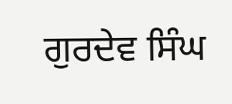ਗੁਰਦੇਵ ਸਿੰਘ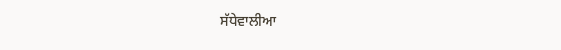ਸੱਧੇਵਾਲੀਆ